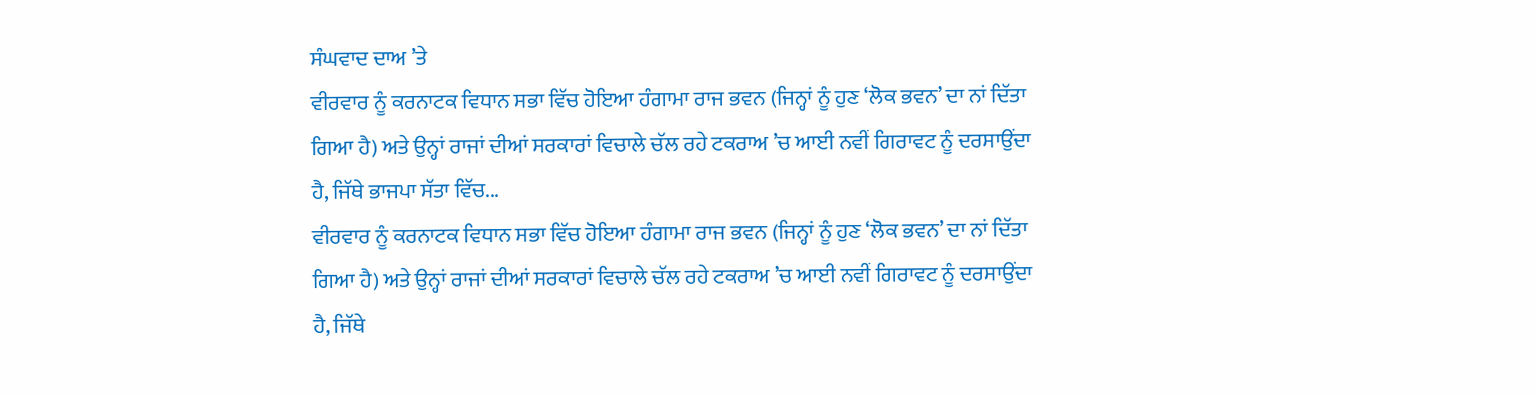ਸੰਘਵਾਦ ਦਾਅ ’ਤੇ
ਵੀਰਵਾਰ ਨੂੰ ਕਰਨਾਟਕ ਵਿਧਾਨ ਸਭਾ ਵਿੱਚ ਹੋਇਆ ਹੰਗਾਮਾ ਰਾਜ ਭਵਨ (ਜਿਨ੍ਹਾਂ ਨੂੰ ਹੁਣ ‘ਲੋਕ ਭਵਨ’ ਦਾ ਨਾਂ ਦਿੱਤਾ ਗਿਆ ਹੈ) ਅਤੇ ਉਨ੍ਹਾਂ ਰਾਜਾਂ ਦੀਆਂ ਸਰਕਾਰਾਂ ਵਿਚਾਲੇ ਚੱਲ ਰਹੇ ਟਕਰਾਅ ’ਚ ਆਈ ਨਵੀਂ ਗਿਰਾਵਟ ਨੂੰ ਦਰਸਾਉਂਦਾ ਹੈ, ਜਿੱਥੇ ਭਾਜਪਾ ਸੱਤਾ ਵਿੱਚ...
ਵੀਰਵਾਰ ਨੂੰ ਕਰਨਾਟਕ ਵਿਧਾਨ ਸਭਾ ਵਿੱਚ ਹੋਇਆ ਹੰਗਾਮਾ ਰਾਜ ਭਵਨ (ਜਿਨ੍ਹਾਂ ਨੂੰ ਹੁਣ ‘ਲੋਕ ਭਵਨ’ ਦਾ ਨਾਂ ਦਿੱਤਾ ਗਿਆ ਹੈ) ਅਤੇ ਉਨ੍ਹਾਂ ਰਾਜਾਂ ਦੀਆਂ ਸਰਕਾਰਾਂ ਵਿਚਾਲੇ ਚੱਲ ਰਹੇ ਟਕਰਾਅ ’ਚ ਆਈ ਨਵੀਂ ਗਿਰਾਵਟ ਨੂੰ ਦਰਸਾਉਂਦਾ ਹੈ, ਜਿੱਥੇ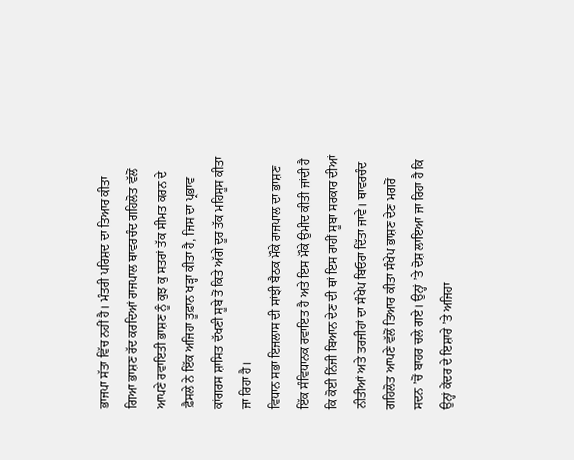ਭਾਜਪਾ ਸੱਤਾ ਵਿੱਚ ਨਹੀਂ ਹੈ। ਮੰਤਰੀ ਪਰਿਸ਼ਦ ਦਾ ਤਿਆਰ ਕੀਤਾ ਗਿਆ ਭਾਸ਼ਣ ਰੱਦ ਕਰਦਿਆਂ ਰਾਜਪਾਲ ਥਾਵਰਚੰਦ ਗਹਿਲੋਤ ਵੱਲੋਂ ਆਪਣੇ ਰਵਾਇਤੀ ਭਾਸ਼ਣ ਨੂੰ ਕੁਝ ਕੁ ਸਤਰਾਂ ਤੱਕ ਸੀਮਤ ਕਰਨ ਦੇ ਫ਼ੈਸਲੇ ਨੇ ਇੱਕ ਅਜਿਹਾ ਤੂਫ਼ਾਨ ਖੜ੍ਹਾ ਕੀਤਾ ਹੈ, ਜਿਸ ਦਾ ਪ੍ਰਭਾਵ ਕਾਂਗਰਸ ਸ਼ਾਸਿਤ ਦੱਖਣੀ ਸੂਬੇ ਤੋਂ ਕਿਤੇ ਅੱਗੇ ਦੂਰ ਤੱਕ ਮਹਿਸੂਸ ਕੀਤਾ ਜਾ ਰਿਹਾ ਹੈ।
ਵਿਧਾਨ ਸਭਾ ਇਜਲਾਸ ਦੀ ਸਾਂਝੀ ਬੈਠਕ ਮੌਕੇ ਰਾਜਪਾਲ ਦਾ ਭਾਸ਼ਣ ਇੱਕ ਸੰਵਿਧਾਨਕ ਰਵਾਇਤ ਹੈ ਅਤੇ ਇਸ ਮੌਕੇ ਉਮੀਦ ਕੀਤੀ ਜਾਂਦੀ ਹੈ ਕਿ ਕੋਈ ਨਿੱਜੀ ਬਿਆਨ ਦੇਣ ਦੀ ਥਾਂ ਇਸ ਰਾਹੀਂ ਸੂਬਾ ਸਰਕਾਰ ਦੀਆਂ ਨੀਤੀਆਂ ਅਤੇ ਤਰਜੀਹਾਂ ਦਾ ਸੰਖੇਪ ਬਿਓਰਾ ਦਿੱਤਾ ਜਾਵੇ। ਥਾਵਰਚੰਦ ਗਹਿਲੋਤ ਆਪਣੇ ਵੱਲੋਂ ਤਿਆਰ ਕੀਤਾ ਸੰਖੇਪ ਭਾਸ਼ਣ ਦੇਣ ਮਗਰੋਂ ਸਦਨ ’ਚੋਂ ਬਾਹਰ ਚਲੇ ਗਏ। ਉਨ੍ਹਾਂ ’ਤੇ ਦੋਸ਼ ਲਾਇਆ ਜਾ ਰਿਹਾ ਹੈ ਕਿ ਉਨ੍ਹਾਂ ਕੇਂਦਰ ਦੇ ਇਸ਼ਾਰੇ ’ਤੇ ਅਜਿਹਾ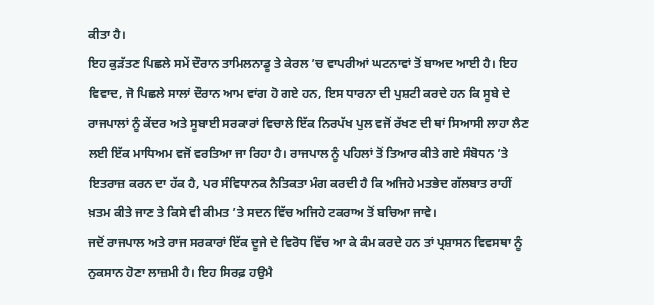ਕੀਤਾ ਹੈ।
ਇਹ ਕੁੜੱਤਣ ਪਿਛਲੇ ਸਮੇਂ ਦੌਰਾਨ ਤਾਮਿਲਨਾਡੂ ਤੇ ਕੇਰਲ ’ਚ ਵਾਪਰੀਆਂ ਘਟਨਾਵਾਂ ਤੋਂ ਬਾਅਦ ਆਈ ਹੈ। ਇਹ ਵਿਵਾਦ, ਜੋ ਪਿਛਲੇ ਸਾਲਾਂ ਦੌਰਾਨ ਆਮ ਵਾਂਗ ਹੋ ਗਏ ਹਨ, ਇਸ ਧਾਰਨਾ ਦੀ ਪੁਸ਼ਟੀ ਕਰਦੇ ਹਨ ਕਿ ਸੂਬੇ ਦੇ ਰਾਜਪਾਲਾਂ ਨੂੰ ਕੇਂਦਰ ਅਤੇ ਸੂਬਾਈ ਸਰਕਾਰਾਂ ਵਿਚਾਲੇ ਇੱਕ ਨਿਰਪੱਖ ਪੁਲ ਵਜੋਂ ਰੱਖਣ ਦੀ ਥਾਂ ਸਿਆਸੀ ਲਾਹਾ ਲੈਣ ਲਈ ਇੱਕ ਮਾਧਿਅਮ ਵਜੋਂ ਵਰਤਿਆ ਜਾ ਰਿਹਾ ਹੈ। ਰਾਜਪਾਲ ਨੂੰ ਪਹਿਲਾਂ ਤੋਂ ਤਿਆਰ ਕੀਤੇ ਗਏ ਸੰਬੋਧਨ ’ਤੇ ਇਤਰਾਜ਼ ਕਰਨ ਦਾ ਹੱਕ ਹੈ, ਪਰ ਸੰਵਿਧਾਨਕ ਨੈਤਿਕਤਾ ਮੰਗ ਕਰਦੀ ਹੈ ਕਿ ਅਜਿਹੇ ਮਤਭੇਦ ਗੱਲਬਾਤ ਰਾਹੀਂ ਖ਼ਤਮ ਕੀਤੇ ਜਾਣ ਤੇ ਕਿਸੇ ਵੀ ਕੀਮਤ ’ਤੇ ਸਦਨ ਵਿੱਚ ਅਜਿਹੇ ਟਕਰਾਅ ਤੋਂ ਬਚਿਆ ਜਾਵੇ।
ਜਦੋਂ ਰਾਜਪਾਲ ਅਤੇ ਰਾਜ ਸਰਕਾਰਾਂ ਇੱਕ ਦੂਜੇ ਦੇ ਵਿਰੋਧ ਵਿੱਚ ਆ ਕੇ ਕੰਮ ਕਰਦੇ ਹਨ ਤਾਂ ਪ੍ਰਸ਼ਾਸਨ ਵਿਵਸਥਾ ਨੂੰ ਨੁਕਸਾਨ ਹੋਣਾ ਲਾਜ਼ਮੀ ਹੈ। ਇਹ ਸਿਰਫ਼ ਹਉਮੈ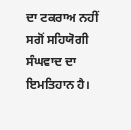ਦਾ ਟਕਰਾਅ ਨਹੀਂ ਸਗੋਂ ਸਹਿਯੋਗੀ ਸੰਘਵਾਦ ਦਾ ਇਮਤਿਹਾਨ ਹੈ।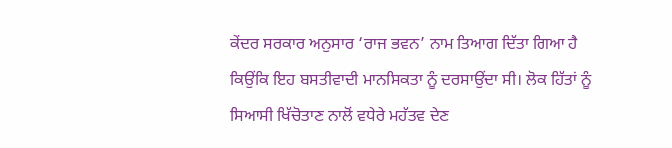ਕੇਂਦਰ ਸਰਕਾਰ ਅਨੁਸਾਰ ‘ਰਾਜ ਭਵਨ’ ਨਾਮ ਤਿਆਗ ਦਿੱਤਾ ਗਿਆ ਹੈ ਕਿਉਂਕਿ ਇਹ ਬਸਤੀਵਾਦੀ ਮਾਨਸਿਕਤਾ ਨੂੰ ਦਰਸਾਉਂਦਾ ਸੀ। ਲੋਕ ਹਿੱਤਾਂ ਨੂੰ ਸਿਆਸੀ ਖਿੱਚੋਤਾਣ ਨਾਲੋਂ ਵਧੇਰੇ ਮਹੱਤਵ ਦੇਣ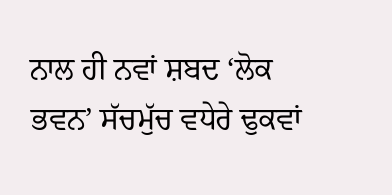ਨਾਲ ਹੀ ਨਵਾਂ ਸ਼ਬਦ ‘ਲੋਕ ਭਵਨ’ ਸੱਚਮੁੱਚ ਵਧੇਰੇ ਢੁਕਵਾਂ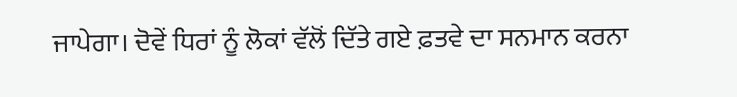ਜਾਪੇਗਾ। ਦੋਵੇਂ ਧਿਰਾਂ ਨੂੰ ਲੋਕਾਂ ਵੱਲੋਂ ਦਿੱਤੇ ਗਏ ਫ਼ਤਵੇ ਦਾ ਸਨਮਾਨ ਕਰਨਾ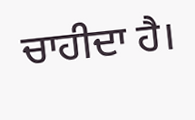ਚਾਹੀਦਾ ਹੈ।